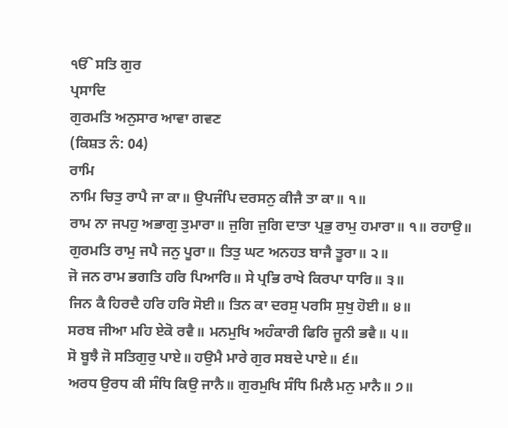ੴ ਸਤਿ ਗੁਰ
ਪ੍ਰਸਾਦਿ
ਗੁਰਮਤਿ ਅਨੁਸਾਰ ਆਵਾ ਗਵਣ
(ਕਿਸ਼ਤ ਨੰ: 04)
ਰਾਮਿ
ਨਾਮਿ ਚਿਤੁ ਰਾਪੈ ਜਾ ਕਾ॥ ਉਪਜੰਪਿ ਦਰਸਨੁ ਕੀਜੈ ਤਾ ਕਾ॥ ੧॥
ਰਾਮ ਨਾ ਜਪਹੁ ਅਭਾਗੁ ਤੁਮਾਰਾ॥ ਜੁਗਿ ਜੁਗਿ ਦਾਤਾ ਪ੍ਰਭੁ ਰਾਮੁ ਹਮਾਰਾ॥ ੧॥ ਰਹਾਉ॥
ਗੁਰਮਤਿ ਰਾਮੁ ਜਪੈ ਜਨੁ ਪੂਰਾ॥ ਤਿਤੁ ਘਟ ਅਨਹਤ ਬਾਜੈ ਤੂਰਾ॥ ੨॥
ਜੋ ਜਨ ਰਾਮ ਭਗਤਿ ਹਰਿ ਪਿਆਰਿ॥ ਸੇ ਪ੍ਰਭਿ ਰਾਖੇ ਕਿਰਪਾ ਧਾਰਿ॥ ੩॥
ਜਿਨ ਕੈ ਹਿਰਦੈ ਹਰਿ ਹਰਿ ਸੋਈ॥ ਤਿਨ ਕਾ ਦਰਸੁ ਪਰਸਿ ਸੁਖੁ ਹੋਈ॥ ੪॥
ਸਰਬ ਜੀਆ ਮਹਿ ਏਕੋ ਰਵੈ॥ ਮਨਮੁਖਿ ਅਹੰਕਾਰੀ ਫਿਰਿ ਜੂਨੀ ਭਵੈ॥ ੫॥
ਸੋ ਬੂਝੈ ਜੋ ਸਤਿਗੁਰੁ ਪਾਏ॥ ਹਉਮੈ ਮਾਰੇ ਗੁਰ ਸਬਦੇ ਪਾਏ॥ ੬॥
ਅਰਧ ਉਰਧ ਕੀ ਸੰਧਿ ਕਿਉ ਜਾਨੈ॥ ਗੁਰਮੁਖਿ ਸੰਧਿ ਮਿਲੈ ਮਨੁ ਮਾਨੈ॥ ੭॥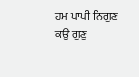ਹਮ ਪਾਪੀ ਨਿਗੁਣ ਕਉ ਗੁਣੁ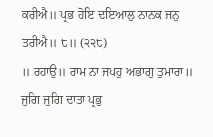ਕਰੀਐ॥ ਪ੍ਰਭ ਹੋਇ ਦਇਆਲੁ ਨਾਨਕ ਜਨੁ ਤਰੀਐ॥ ੮॥ (੨੨੮)
॥ ਰਹਾਉ॥ ਰਾਮ ਨਾ ਜਪਹੁ ਅਭਾਗੁ ਤੁਮਾਰਾ॥ ਜੁਗਿ ਜੁਗਿ ਦਾਤਾ ਪ੍ਰਭੁ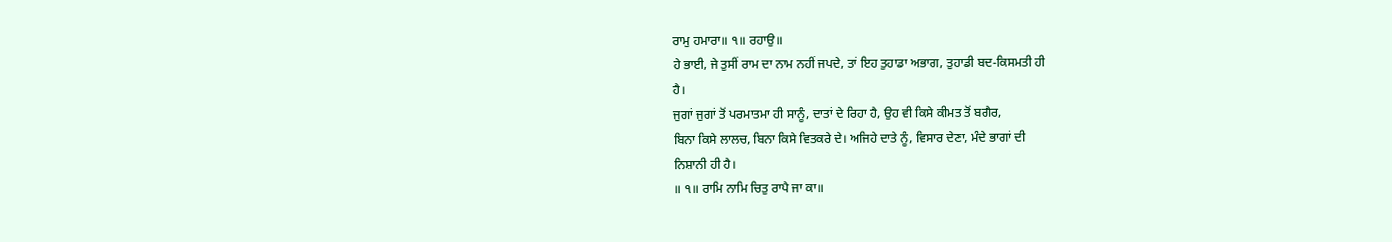ਰਾਮੁ ਹਮਾਰਾ॥ ੧॥ ਰਹਾਉ॥
ਹੇ ਭਾਈ, ਜੇ ਤੁਸੀਂ ਰਾਮ ਦਾ ਨਾਮ ਨਹੀਂ ਜਪਦੇ, ਤਾਂ ਇਹ ਤੁਹਾਡਾ ਅਭਾਗ, ਤੁਹਾਡੀ ਬਦ-ਕਿਸਮਤੀ ਹੀ
ਹੈ।
ਜੁਗਾਂ ਜੁਗਾਂ ਤੋਂ ਪਰਮਾਤਮਾ ਹੀ ਸਾਨੂੰ, ਦਾਤਾਂ ਦੇ ਰਿਹਾ ਹੈ, ਉਹ ਵੀ ਕਿਸੇ ਕੀਮਤ ਤੋਂ ਬਗੈਰ,
ਬਿਨਾ ਕਿਸੇ ਲਾਲਚ, ਬਿਨਾ ਕਿਸੇ ਵਿਤਕਰੇ ਦੇ। ਅਜਿਹੇ ਦਾਤੇ ਨੂੰ, ਵਿਸਾਰ ਦੇਣਾ, ਮੰਦੇ ਭਾਗਾਂ ਦੀ
ਨਿਸ਼ਾਨੀ ਹੀ ਹੈ।
॥ ੧॥ ਰਾਮਿ ਨਾਮਿ ਚਿਤੁ ਰਾਪੈ ਜਾ ਕਾ॥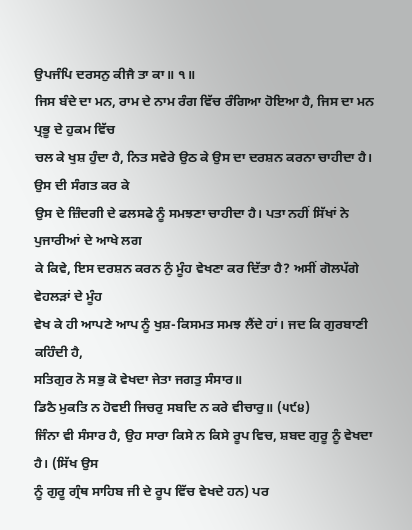ਉਪਜੰਪਿ ਦਰਸਨੁ ਕੀਜੈ ਤਾ ਕਾ॥ ੧॥
ਜਿਸ ਬੰਦੇ ਦਾ ਮਨ, ਰਾਮ ਦੇ ਨਾਮ ਰੰਗ ਵਿੱਚ ਰੰਗਿਆ ਹੋਇਆ ਹੈ, ਜਿਸ ਦਾ ਮਨ ਪ੍ਰਭੂ ਦੇ ਹੁਕਮ ਵਿੱਚ
ਚਲ ਕੇ ਖੁਸ਼ ਹੁੰਦਾ ਹੈ, ਨਿਤ ਸਵੇਰੇ ਉਠ ਕੇ ਉਸ ਦਾ ਦਰਸ਼ਨ ਕਰਨਾ ਚਾਹੀਦਾ ਹੈ। ਉਸ ਦੀ ਸੰਗਤ ਕਰ ਕੇ
ਉਸ ਦੇ ਜ਼ਿੰਦਗੀ ਦੇ ਫਲਸਫੇ ਨੂੰ ਸਮਝਣਾ ਚਾਹੀਦਾ ਹੈ। ਪਤਾ ਨਹੀਂ ਸਿੱਖਾਂ ਨੇ ਪੁਜਾਰੀਆਂ ਦੇ ਆਖੇ ਲਗ
ਕੇ ਕਿਵੇ, ਇਸ ਦਰਸ਼ਨ ਕਰਨ ਨੁੰ ਮੂੰਹ ਵੇਖਣਾ ਕਰ ਦਿੱਤਾ ਹੈ? ਅਸੀਂ ਗੋਲਪੱਗੇ ਵੇਹਲੜਾਂ ਦੇ ਮੂੰਹ
ਵੇਖ ਕੇ ਹੀ ਆਪਣੇ ਆਪ ਨੂੰ ਖੁਸ਼-ਕਿਸਮਤ ਸਮਝ ਲੈਂਦੇ ਹਾਂ। ਜਦ ਕਿ ਗੁਰਬਾਣੀ ਕਹਿੰਦੀ ਹੈ,
ਸਤਿਗੁਰ ਨੋ ਸਭੁ ਕੋ ਵੇਖਦਾ ਜੇਤਾ ਜਗਤੁ ਸੰਸਾਰ॥
ਡਿਠੈ ਮੁਕਤਿ ਨ ਹੋਵਈ ਜਿਚਰੁ ਸਬਦਿ ਨ ਕਰੇ ਵੀਚਾਰੁ॥ (੫੯੪)
ਜਿੰਨਾ ਵੀ ਸੰਸਾਰ ਹੈ, ਉਹ ਸਾਰਾ ਕਿਸੇ ਨ ਕਿਸੇ ਰੂਪ ਵਿਚ, ਸ਼ਬਦ ਗੁਰੂ ਨੂੰ ਵੇਖਦਾ ਹੈ। (ਸਿੱਖ ਉਸ
ਨੂੰ ਗੁਰੂ ਗ੍ਰੰਥ ਸਾਹਿਬ ਜੀ ਦੇ ਰੂਪ ਵਿੱਚ ਵੇਖਦੇ ਹਨ) ਪਰ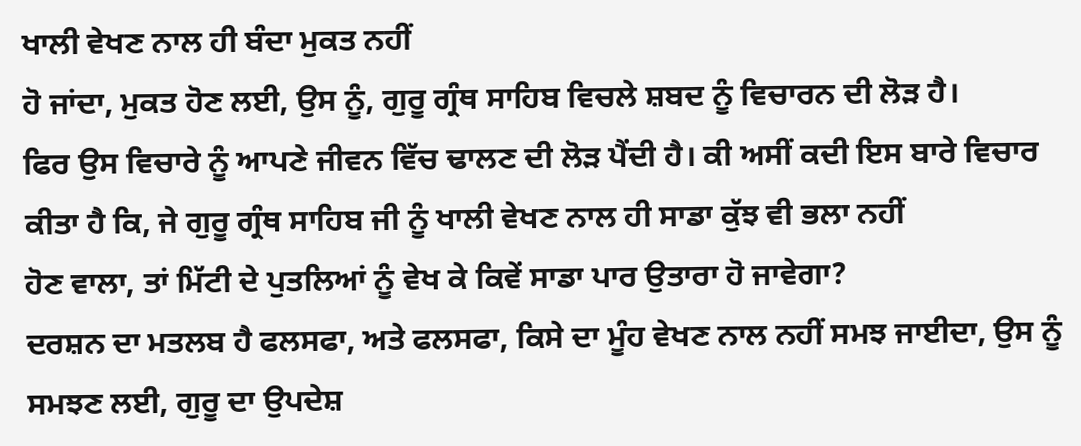ਖਾਲੀ ਵੇਖਣ ਨਾਲ ਹੀ ਬੰਦਾ ਮੁਕਤ ਨਹੀਂ
ਹੋ ਜਾਂਦਾ, ਮੁਕਤ ਹੋਣ ਲਈ, ਉਸ ਨੂੰ, ਗੁਰੂ ਗ੍ਰੰਥ ਸਾਹਿਬ ਵਿਚਲੇ ਸ਼ਬਦ ਨੂੰ ਵਿਚਾਰਨ ਦੀ ਲੋੜ ਹੈ।
ਫਿਰ ਉਸ ਵਿਚਾਰੇ ਨੂੰ ਆਪਣੇ ਜੀਵਨ ਵਿੱਚ ਢਾਲਣ ਦੀ ਲੋੜ ਪੈਂਦੀ ਹੈ। ਕੀ ਅਸੀਂ ਕਦੀ ਇਸ ਬਾਰੇ ਵਿਚਾਰ
ਕੀਤਾ ਹੈ ਕਿ, ਜੇ ਗੁਰੂ ਗ੍ਰੰਥ ਸਾਹਿਬ ਜੀ ਨੂੰ ਖਾਲੀ ਵੇਖਣ ਨਾਲ ਹੀ ਸਾਡਾ ਕੁੱਝ ਵੀ ਭਲਾ ਨਹੀਂ
ਹੋਣ ਵਾਲਾ, ਤਾਂ ਮਿੱਟੀ ਦੇ ਪੁਤਲਿਆਂ ਨੂੰ ਵੇਖ ਕੇ ਕਿਵੇਂ ਸਾਡਾ ਪਾਰ ਉਤਾਰਾ ਹੋ ਜਾਵੇਗਾ?
ਦਰਸ਼ਨ ਦਾ ਮਤਲਬ ਹੈ ਫਲਸਫਾ, ਅਤੇ ਫਲਸਫਾ, ਕਿਸੇ ਦਾ ਮੂੰਹ ਵੇਖਣ ਨਾਲ ਨਹੀਂ ਸਮਝ ਜਾਈਦਾ, ਉਸ ਨੂੰ
ਸਮਝਣ ਲਈ, ਗੁਰੂ ਦਾ ਉਪਦੇਸ਼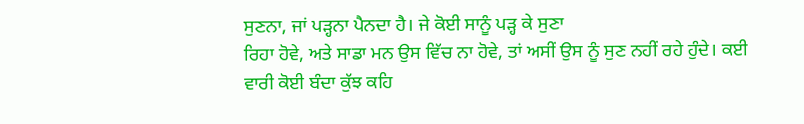ਸੁਣਨਾ, ਜਾਂ ਪੜ੍ਹਨਾ ਪੈਨਦਾ ਹੈ। ਜੇ ਕੋਈ ਸਾਨੂੰ ਪੜ੍ਹ ਕੇ ਸੁਣਾ
ਰਿਹਾ ਹੋਵੇ, ਅਤੇ ਸਾਡਾ ਮਨ ਉਸ ਵਿੱਚ ਨਾ ਹੋਵੇ, ਤਾਂ ਅਸੀਂ ਉਸ ਨੂੰ ਸੁਣ ਨਹੀਂ ਰਹੇ ਹੁੰਦੇ। ਕਈ
ਵਾਰੀ ਕੋਈ ਬੰਦਾ ਕੁੱਝ ਕਹਿ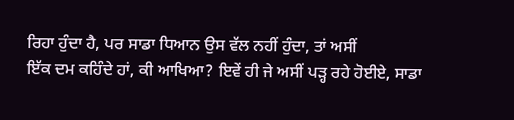ਰਿਹਾ ਹੁੰਦਾ ਹੈ, ਪਰ ਸਾਡਾ ਧਿਆਨ ਉਸ ਵੱਲ ਨਹੀਂ ਹੁੰਦਾ, ਤਾਂ ਅਸੀਂ
ਇੱਕ ਦਮ ਕਹਿੰਦੇ ਹਾਂ, ਕੀ ਆਖਿਆ? ਇਵੇਂ ਹੀ ਜੇ ਅਸੀਂ ਪੜ੍ਹ ਰਹੇ ਹੋਈਏ, ਸਾਡਾ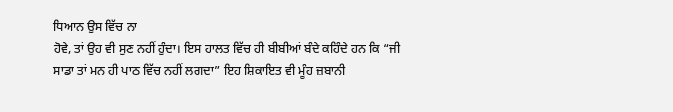ਧਿਆਨ ਉਸ ਵਿੱਚ ਨਾ
ਹੋਵੇ, ਤਾਂ ਉਹ ਵੀ ਸੁਣ ਨਹੀਂ ਹੁੰਦਾ। ਇਸ ਹਾਲਤ ਵਿੱਚ ਹੀ ਬੀਬੀਆਂ ਬੰਦੇ ਕਹਿੰਦੇ ਹਨ ਕਿ “ਜੀ
ਸਾਡਾ ਤਾਂ ਮਨ ਹੀ ਪਾਠ ਵਿੱਚ ਨਹੀਂ ਲਗਦਾ” ਇਹ ਸ਼ਿਕਾਇਤ ਵੀ ਮੂੰਹ ਜ਼ਬਾਨੀ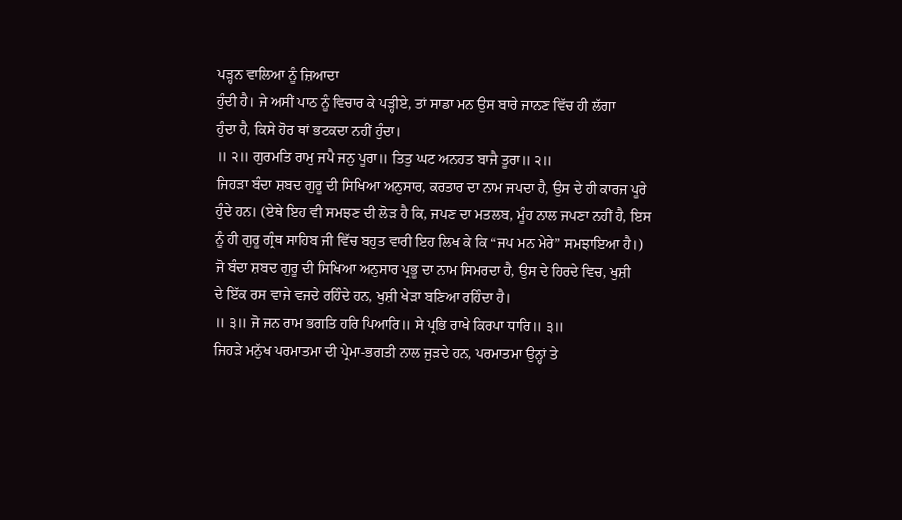ਪੜ੍ਹਨ ਵਾਲਿਆ ਨੂੰ ਜ਼ਿਆਦਾ
ਹੁੰਦੀ ਹੈ। ਜੇ ਅਸੀਂ ਪਾਠ ਨੂੰ ਵਿਚਾਰ ਕੇ ਪੜ੍ਹੀਏ, ਤਾਂ ਸਾਡਾ ਮਨ ਉਸ ਬਾਰੇ ਜਾਨਣ ਵਿੱਚ ਹੀ ਲੱਗਾ
ਹੁੰਦਾ ਹੈ, ਕਿਸੇ ਹੋਰ ਥਾਂ ਭਟਕਦਾ ਨਹੀਂ ਹੁੰਦਾ।
॥ ੨॥ ਗੁਰਮਤਿ ਰਾਮੁ ਜਪੈ ਜਨੁ ਪੂਰਾ॥ ਤਿਤੁ ਘਟ ਅਨਹਤ ਬਾਜੈ ਤੂਰਾ॥ ੨॥
ਜਿਹੜਾ ਬੰਦਾ ਸ਼ਬਦ ਗੁਰੂ ਦੀ ਸਿਖਿਆ ਅਨੁਸਾਰ, ਕਰਤਾਰ ਦਾ ਨਾਮ ਜਪਦਾ ਹੈ, ਉਸ ਦੇ ਹੀ ਕਾਰਜ ਪੂਰੇ
ਹੁੰਦੇ ਹਨ। (ਏਥੇ ਇਹ ਵੀ ਸਮਝਣ ਦੀ ਲੋੜ ਹੈ ਕਿ, ਜਪਣ ਦਾ ਮਤਲਬ, ਮੂੰਹ ਨਾਲ ਜਪਣਾ ਨਹੀਂ ਹੈ, ਇਸ
ਨੂੰ ਹੀ ਗੁਰੂ ਗ੍ਰੰਥ ਸਾਹਿਬ ਜੀ ਵਿੱਚ ਬਹੁਤ ਵਾਰੀ ਇਹ ਲਿਖ ਕੇ ਕਿ “ਜਪ ਮਨ ਮੇਰੇ” ਸਮਝਾਇਆ ਹੈ।)
ਜੋ ਬੰਦਾ ਸ਼ਬਦ ਗੁਰੂ ਦੀ ਸਿਖਿਆ ਅਨੁਸਾਰ ਪ੍ਰਭੂ ਦਾ ਨਾਮ ਸਿਮਰਦਾ ਹੈ, ਉਸ ਦੇ ਹਿਰਦੇ ਵਿਚ, ਖੁਸ਼ੀ
ਦੇ ਇੱਕ ਰਸ ਵਾਜੇ ਵਜਦੇ ਰਹਿੰਦੇ ਹਨ, ਖੁਸ਼ੀ ਖੇੜਾ ਬਣਿਆ ਰਹਿੰਦਾ ਹੈ।
॥ ੩॥ ਜੋ ਜਨ ਰਾਮ ਭਗਤਿ ਹਰਿ ਪਿਆਰਿ॥ ਸੇ ਪ੍ਰਭਿ ਰਾਖੇ ਕਿਰਪਾ ਧਾਰਿ॥ ੩॥
ਜਿਹੜੇ ਮਨੁੱਖ ਪਰਮਾਤਮਾ ਦੀ ਪ੍ਰੇਮਾ-ਭਗਤੀ ਨਾਲ ਜੁੜਦੇ ਹਨ, ਪਰਮਾਤਮਾ ਉਨ੍ਹਾਂ ਤੇ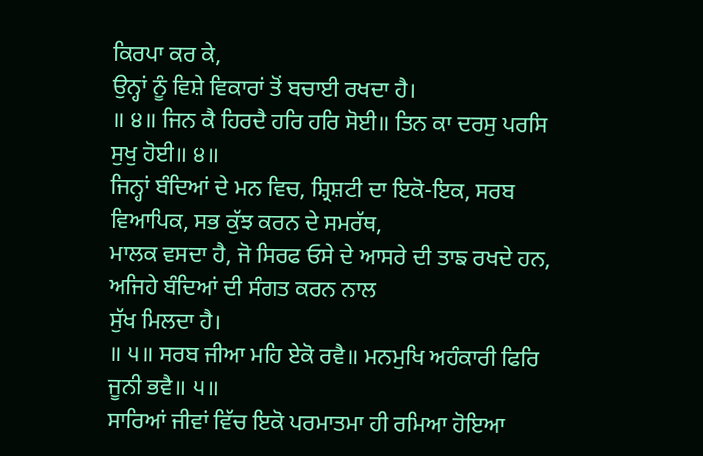ਕਿਰਪਾ ਕਰ ਕੇ,
ਉਨ੍ਹਾਂ ਨੂੰ ਵਿਸ਼ੇ ਵਿਕਾਰਾਂ ਤੋਂ ਬਚਾਈ ਰਖਦਾ ਹੈ।
॥ ੪॥ ਜਿਨ ਕੈ ਹਿਰਦੈ ਹਰਿ ਹਰਿ ਸੋਈ॥ ਤਿਨ ਕਾ ਦਰਸੁ ਪਰਸਿ ਸੁਖੁ ਹੋਈ॥ ੪॥
ਜਿਨ੍ਹਾਂ ਬੰਦਿਆਂ ਦੇ ਮਨ ਵਿਚ, ਸ਼੍ਰਿਸ਼ਟੀ ਦਾ ਇਕੋ-ਇਕ, ਸਰਬ ਵਿਆਪਿਕ, ਸਭ ਕੁੱਝ ਕਰਨ ਦੇ ਸਮਰੱਥ,
ਮਾਲਕ ਵਸਦਾ ਹੈ, ਜੋ ਸਿਰਫ ਓਸੇ ਦੇ ਆਸਰੇ ਦੀ ਤਾਙ ਰਖਦੇ ਹਨ, ਅਜਿਹੇ ਬੰਦਿਆਂ ਦੀ ਸੰਗਤ ਕਰਨ ਨਾਲ
ਸੁੱਖ ਮਿਲਦਾ ਹੈ।
॥ ੫॥ ਸਰਬ ਜੀਆ ਮਹਿ ਏਕੋ ਰਵੈ॥ ਮਨਮੁਖਿ ਅਹੰਕਾਰੀ ਫਿਰਿ ਜੂਨੀ ਭਵੈ॥ ੫॥
ਸਾਰਿਆਂ ਜੀਵਾਂ ਵਿੱਚ ਇਕੋ ਪਰਮਾਤਮਾ ਹੀ ਰਮਿਆ ਹੋਇਆ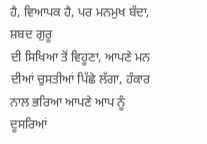ਹੈ, ਵਿਆਪਕ ਹੈ, ਪਰ ਮਨਮੁਖ ਬੰਦਾ, ਸ਼ਬਦ ਗੁਰੂ
ਦੀ ਸਿਖਿਆ ਤੋਂ ਵਿਹੂਣਾ, ਆਪਣੇ ਮਨ ਦੀਆਂ ਚੁਸਤੀਆਂ ਪਿੱਛੇ ਲੱਗਾ, ਹੰਕਾਰ ਨਾਲ ਭਰਿਆ ਆਪਣੇ ਆਪ ਨੂੰ
ਦੂਸਰਿਆਂ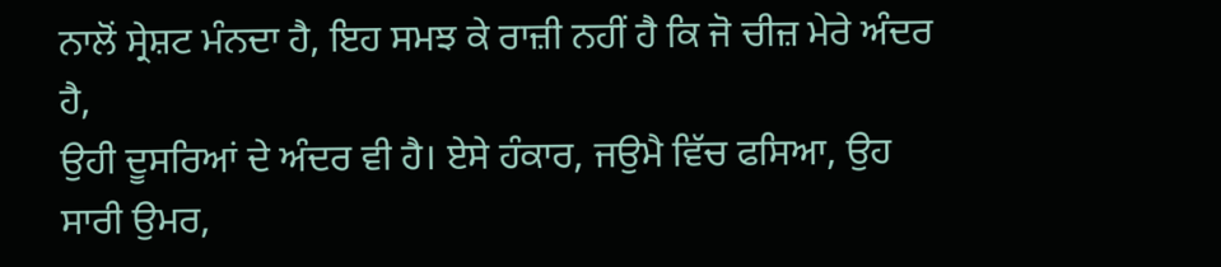ਨਾਲੋਂ ਸ੍ਰੇਸ਼ਟ ਮੰਨਦਾ ਹੈ, ਇਹ ਸਮਝ ਕੇ ਰਾਜ਼ੀ ਨਹੀਂ ਹੈ ਕਿ ਜੋ ਚੀਜ਼ ਮੇਰੇ ਅੰਦਰ ਹੈ,
ਉਹੀ ਦੂਸਰਿਆਂ ਦੇ ਅੰਦਰ ਵੀ ਹੈ। ਏਸੇ ਹੰਕਾਰ, ਜਉਮੈ ਵਿੱਚ ਫਸਿਆ, ਉਹ ਸਾਰੀ ਉਮਰ,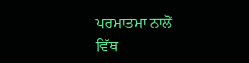ਪਰਮਾਤਮਾ ਨਾਲੋਂ
ਵਿੱਥ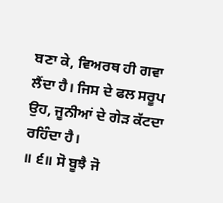ਬਣਾ ਕੇ, ਵਿਅਰਥ ਹੀ ਗਵਾ ਲੈਂਦਾ ਹੈ। ਜਿਸ ਦੇ ਫਲ ਸਰੂਪ ਉਹ, ਜੂਨੀਆਂ ਦੇ ਗੇੜ ਕੱਟਦਾ
ਰਹਿੰਦਾ ਹੈ।
॥ ੬॥ ਸੋ ਬੂਝੈ ਜੋ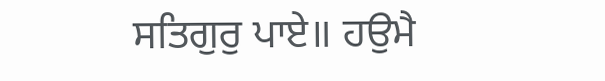ਸਤਿਗੁਰੁ ਪਾਏ॥ ਹਉਮੈ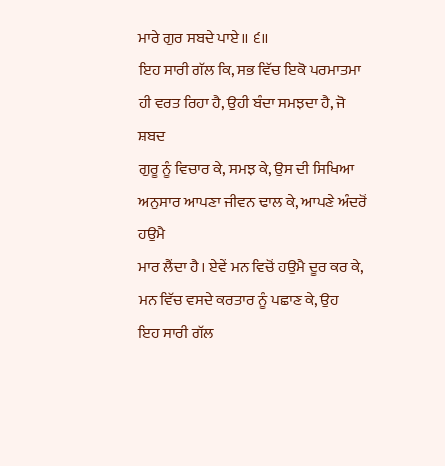ਮਾਰੇ ਗੁਰ ਸਬਦੇ ਪਾਏ॥ ੬॥
ਇਹ ਸਾਰੀ ਗੱਲ ਕਿ, ਸਭ ਵਿੱਚ ਇਕੋ ਪਰਮਾਤਮਾ ਹੀ ਵਰਤ ਰਿਹਾ ਹੈ, ਉਹੀ ਬੰਦਾ ਸਮਝਦਾ ਹੈ, ਜੋ ਸ਼ਬਦ
ਗੁਰੂ ਨੂੰ ਵਿਚਾਰ ਕੇ, ਸਮਝ ਕੇ, ਉਸ ਦੀ ਸਿਖਿਆ ਅਨੁਸਾਰ ਆਪਣਾ ਜੀਵਨ ਢਾਲ ਕੇ, ਆਪਣੇ ਅੰਦਰੋਂ ਹਉਮੈ
ਮਾਰ ਲੈਂਦਾ ਹੈ। ਏਵੇਂ ਮਨ ਵਿਚੋਂ ਹਉਮੈ ਦੂਰ ਕਰ ਕੇ, ਮਨ ਵਿੱਚ ਵਸਦੇ ਕਰਤਾਰ ਨੂੰ ਪਛਾਣ ਕੇ, ਉਹ
ਇਹ ਸਾਰੀ ਗੱਲ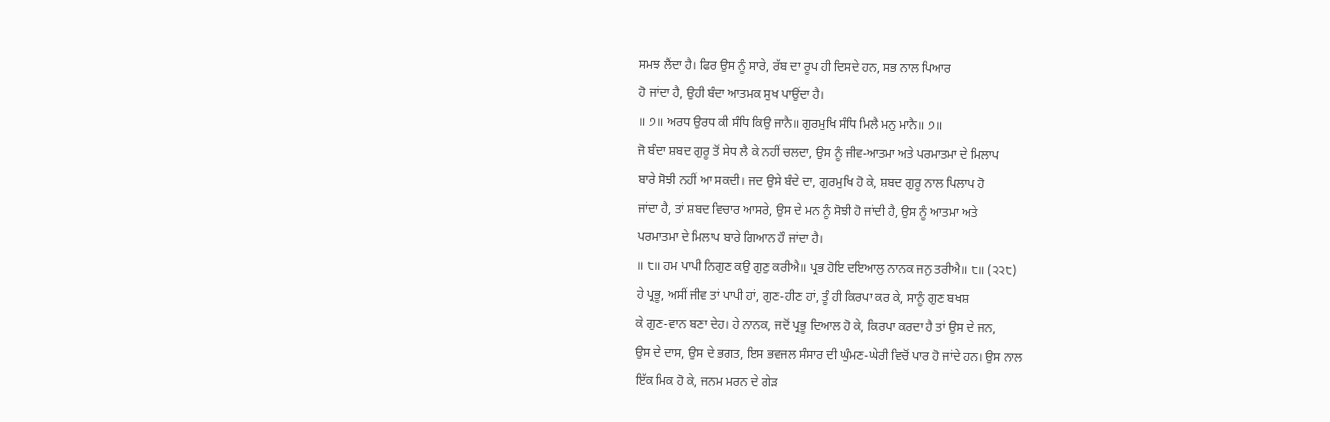ਸਮਝ ਲੈਂਦਾ ਹੈ। ਫਿਰ ਉਸ ਨੂੰ ਸਾਰੇ, ਰੱਬ ਦਾ ਰੂਪ ਹੀ ਦਿਸਦੇ ਹਨ, ਸਭ ਨਾਲ ਪਿਆਰ
ਹੋ ਜਾਂਦਾ ਹੈ, ਉਹੀ ਬੰਦਾ ਆਤਮਕ ਸੁਖ ਪਾਉਂਦਾ ਹੈ।
॥ ੭॥ ਅਰਧ ਉਰਧ ਕੀ ਸੰਧਿ ਕਿਉ ਜਾਨੈ॥ ਗੁਰਮੁਖਿ ਸੰਧਿ ਮਿਲੈ ਮਨੁ ਮਾਨੈ॥ ੭॥
ਜੋ ਬੰਦਾ ਸ਼ਬਦ ਗੁਰੂ ਤੋਂ ਸੇਧ ਲੈ ਕੇ ਨਹੀਂ ਚਲਦਾ, ਉਸ ਨੂੰ ਜੀਵ-ਆਤਮਾ ਅਤੇ ਪਰਮਾਤਮਾ ਦੇ ਮਿਲਾਪ
ਬਾਰੇ ਸੋਝੀ ਨਹੀਂ ਆ ਸਕਦੀ। ਜਦ ਉਸੇ ਬੰਦੇ ਦਾ, ਗੁਰਮੁਖਿ ਹੋ ਕੇ, ਸ਼ਬਦ ਗੁਰੂ ਨਾਲ ਪਿਲਾਪ ਹੋ
ਜਾਂਦਾ ਹੈ, ਤਾਂ ਸ਼ਬਦ ਵਿਚਾਰ ਆਸਰੇ, ਉਸ ਦੇ ਮਨ ਨੂੰ ਸੋਝੀ ਹੋ ਜਾਂਦੀ ਹੈ, ਉਸ ਨੂੰ ਆਤਮਾ ਅਤੇ
ਪਰਮਾਤਮਾ ਦੇ ਮਿਲਾਪ ਬਾਰੇ ਗਿਆਨ ਹੌ ਜਾਂਦਾ ਹੈ।
॥ ੮॥ ਹਮ ਪਾਪੀ ਨਿਗੁਣ ਕਉ ਗੁਣੁ ਕਰੀਐ॥ ਪ੍ਰਭ ਹੋਇ ਦਇਆਲੁ ਨਾਨਕ ਜਨੁ ਤਰੀਐ॥ ੮॥ (੨੨੮)
ਹੇ ਪ੍ਰਭੂ, ਅਸੀਂ ਜੀਵ ਤਾਂ ਪਾਪੀ ਹਾਂ, ਗੁਣ-ਹੀਣ ਹਾਂ, ਤੂੰ ਹੀ ਕਿਰਪਾ ਕਰ ਕੇ, ਸਾਨੂੰ ਗੁਣ ਬਖਸ਼
ਕੇ ਗੁਣ-ਵਾਨ ਬਣਾ ਦੇਹ। ਹੇ ਨਾਨਕ, ਜਦੋਂ ਪ੍ਰਭੂ ਦਿਆਲ ਹੋ ਕੇ, ਕਿਰਪਾ ਕਰਦਾ ਹੈ ਤਾਂ ਉਸ ਦੇ ਜਨ,
ਉਸ ਦੇ ਦਾਸ, ਉਸ ਦੇ ਭਗਤ, ਇਸ ਭਵਜਲ ਸੰਸਾਰ ਦੀ ਘੁੰਮਣ-ਘੇਰੀ ਵਿਚੋਂ ਪਾਰ ਹੋ ਜਾਂਦੇ ਹਨ। ਉਸ ਨਾਲ
ਇੱਕ ਮਿਕ ਹੋ ਕੇ, ਜਨਮ ਮਰਨ ਦੇ ਗੇੜ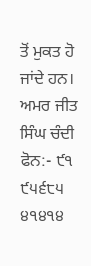ਤੋਂ ਮੁਕਤ ਹੋ ਜਾਂਦੇ ਹਨ।
ਅਮਰ ਜੀਤ ਸਿੰਘ ਚੰਦੀ
ਫੋਨ:- ੯੧ ੯੫੬੮੫ ੪੧੪੧੪